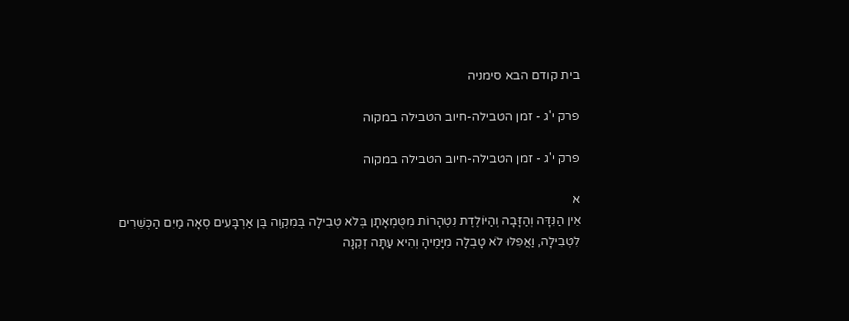בית קודם הבא סימניה

פרק י'ג - זמן הטבילה-חיוב הטבילה במקוה

פרק י'ג - זמן הטבילה-חיוב הטבילה במקוה

א
אֵין הַנִּדָּה וְהַזָּבָה וְהַיּוֹלֶדֶת נִטְהָרוֹת מִטֻּמְאָתָן בְּלֹא טְבִילָה בְּמִקְוֶה בֶּן אַרְבָּעִים סְאָה מַיִם הַכְּשֵׁרִים לִטְבִילָה, וַאֲפִלּוּ לֹא טָבְלָה מִיָּמֶיהָ וְהִיא עַתָּה זְקֵנָה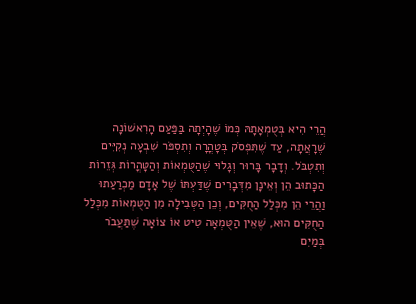הֲרֵי הִיא בְּטֻמְאָתָהּ כְּמוֹ שֶׁהָיְתָה בַּפַּעַם הָרִאשׁוֹנָה שֶׁרָאֲתָה, עַד שֶׁתִּפְסֹק בְּטָהֳרָה וְתִסְפֹּר שִׁבְעָה נְקִיִּים וְתִטְבֹּל. וְדָבָר בָּרוּר וְגָלוּי שֶׁהַטֻּמְאוֹת וְהַטָּהֳרוֹת גְּזֵרוֹת הַכָּתוּב הֵן וְאֵינָן מִדְּבָרִים שֶׁדַּעְתּוֹ שֶׁל אָדָם מַכְרַעַתוּ וַהֲרֵי הֵן מִכְּלַל הַחֻקִּים, וְכֵן הַטְּבִילָה מִן הַטֻּמְאוֹת מִכְּלַל הַחֻקִּים הוּא, שֶׁאֵין הַטֻּמְאָה טִיט אוֹ צוֹאָה שֶׁתַּעֲבֹר בְּמַיִם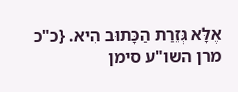אֶלָּא גְּזֵרַת הַכָּתוּב הִיא. {כ"כ מרן השו"ע סימן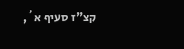קצ"ז סעיף א´,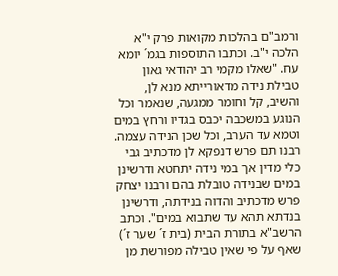ורמב"ם בהלכות מקואות פרק י"א הלכה י"ב. וכתבו התוספות בגמ´ יומא עח. "שאלו מקמי רב יהודאי גאון טבילת נידה מדאורייתא מנא לן, והשיב, קל וחומר ממגעה, שנאמר וכל הנוגע במשכבה יכבס בגדיו ורחץ במים וטמא עד הערב, וכל שכן הנידה עצמה. רבנו תם פרש דנפקא לן מדכתיב גבי כלי מדין אך במי נידה יתחטא ודרשינן במים שבנידה טובלת בהם ורבנו יצחק פרש מדכתיב והדוה בנידתה, ודרשינן בנדתא תהא עד שתבוא במים". וכתב הרשב"א בתורת הבית (בית ז´ שער ז´) שאף על פי שאין טבילה מפורשת מן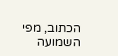הכתוב, מפי השמועה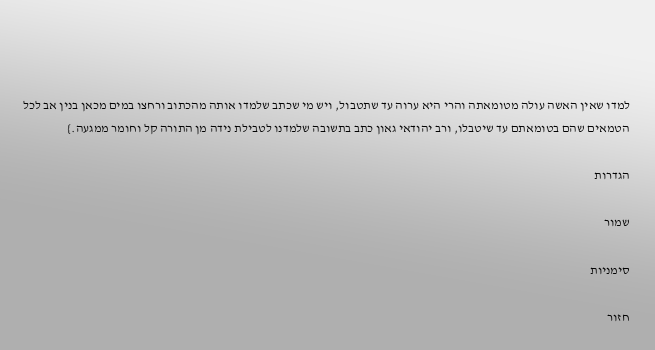למדו שאין האשה עולה מטומאתה והרי היא ערוה עד שתטבול, ויש מי שכתב שלמדו אותה מהכתוב ורחצו במים מכאן בנין אב לכל הטמאים שהם בטומאתם עד שיטבלו, ורב יהודאי גאון כתב בתשובה שלמדנו לטבילת נידה מן התורה קל וחומר ממגעה.}

הגדרות

שמור

סימניות

חזור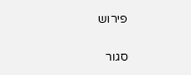פירוש

סגור